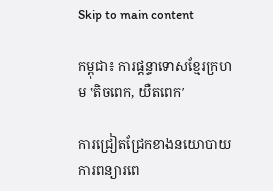Skip to main content

កម្ពុជា៖ ការផ្តន្ទាទោសខ្មែរក្រហម ‛តិចពេក, យឺតពេក′

ការជ្រៀតជ្រែកខាងនយោបាយ ការពន្យារពេ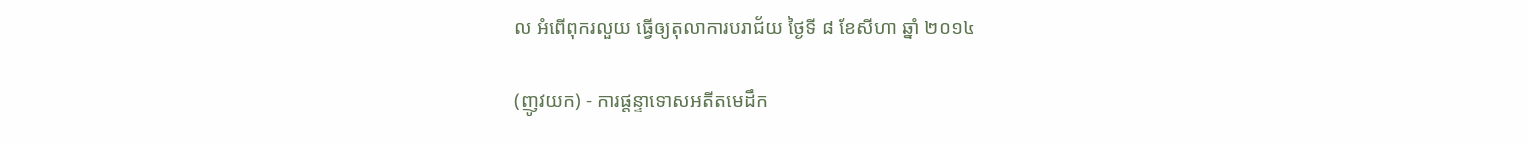ល អំពើពុករលួយ ធ្វើឲ្យតុលាការបរាជ័យ ថ្ងៃទី ៨ ខែសីហា ឆ្នាំ ២០១៤

(ញូវយក) - ការផ្តន្ទាទោសអតីតមេដឹក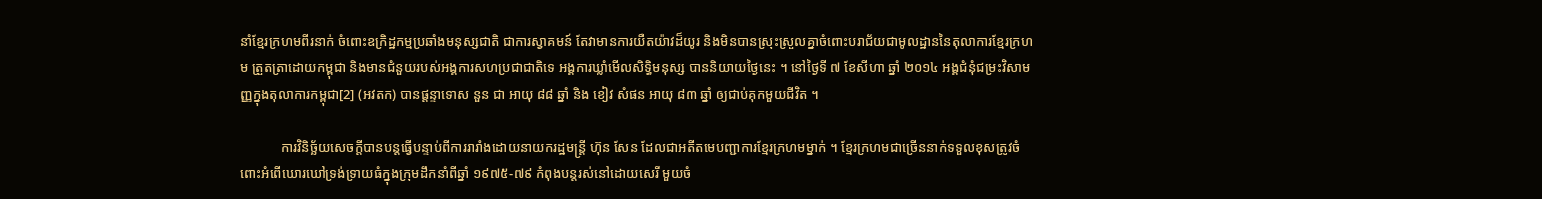នាំខ្មែរក្រហមពីរនាក់ ចំពោះឧក្រិដ្ឋកម្មប្រឆាំងមនុស្សជាតិ ជាការស្វាគមន៍ តែវាមានការយឺតយ៉ាវដ៏យូរ និងមិនបានស្រុះស្រួលគ្នាចំពោះបរាជ័យជាមូលដ្ឋាននៃតុលាការខ្មែរក្រហម ត្រួតត្រាដោយកម្ពុជា និងមានជំនួយរបស់អង្គការសហប្រជាជាតិទេ អង្គការឃ្លាំមើលសិទិ្ធមនុស្ស បាននិយាយថ្ងៃនេះ ។ នៅថ្ងៃទី ៧ ខែសីហា ឆ្នាំ ២០១៤ អង្គជំនុំជម្រះវិសាមញ្ញក្នុងតុលាការកម្ពុជា[2] (អវតក) បានផ្តន្ទាទោស នួន ជា អាយុ ៨៨ ឆ្នាំ និង ខៀវ សំផន អាយុ ៨៣ ឆ្នាំ ឲ្យជាប់គុកមួយជីវិត ។

            ការវិនិច្ឆ័យសេចក្តីបានបន្តធ្វើបន្ទាប់ពីការរារាំងដោយនាយករដ្ឋមន្ត្រី ហ៊ុន សែន ដែលជាអតីតមេបញ្ជាការខ្មែរក្រហមម្នាក់ ។ ខ្មែរក្រហមជាច្រើននាក់ទទួលខុសត្រូវចំពោះអំពើឃោរឃៅទ្រង់ទ្រាយធំក្នុងក្រុមដឹកនាំពីឆ្នាំ ១៩៧៥-៧៩ កំពុងបន្តរស់នៅដោយសេរី មួយចំ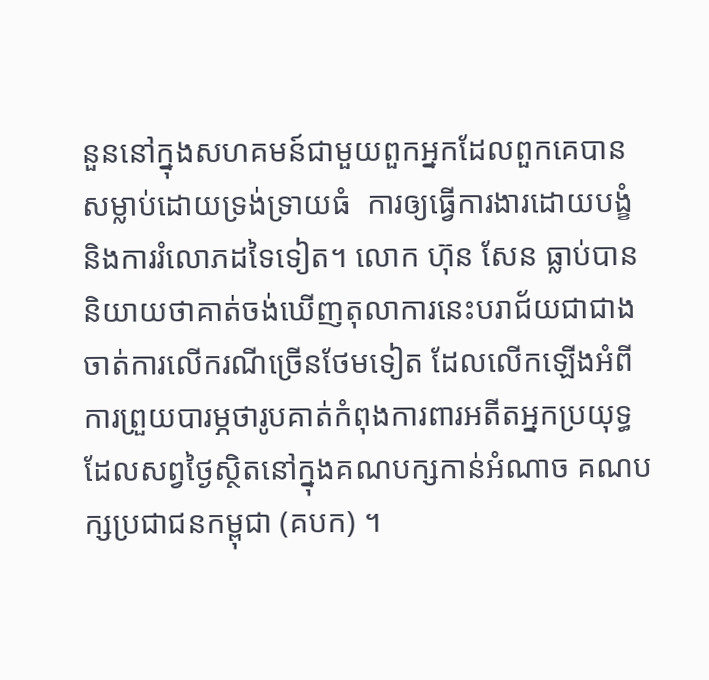នួននៅក្នុងសហគមន៍ជាមួយពួកអ្នកដែលពួកគេបានសម្លាប់ដោយទ្រង់ទ្រាយធំ  ការឲ្យធ្វើការងារដោយបង្ខំ និងការរំលោភដទៃទៀត។ លោក ហ៊ុន សែន ធ្លាប់បាននិយាយថាគាត់ចង់ឃើញតុលាការនេះបរាជ័យជាជាងចាត់ការលើករណីច្រើនថែមទៀត ដែលលើកឡើងអំពីការព្រួយបារម្ភថារូបគាត់កំពុងការពារអតីតអ្នកប្រយុទ្ធដែលសព្វថ្ងៃស្ថិតនៅក្នុងគណបក្សកាន់អំណាច គណបក្សប្រជាជនកម្ពុជា (គបក) ។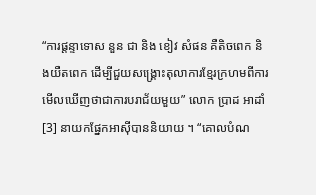“ការផ្តន្ទាទោស នួន ជា និង ខៀវ សំផន គឺតិចពេក និងយឺតពេក ដើម្បីជួយសង្គ្រោះតុលាការខ្មែរក្រហមពីការមើលឃើញថាជាការបរាជ័យមួយ” លោក ប្រាដ អាដាំ[3] នាយកផ្នែកអាស៊ីបាននិយាយ ។ “គោលបំណ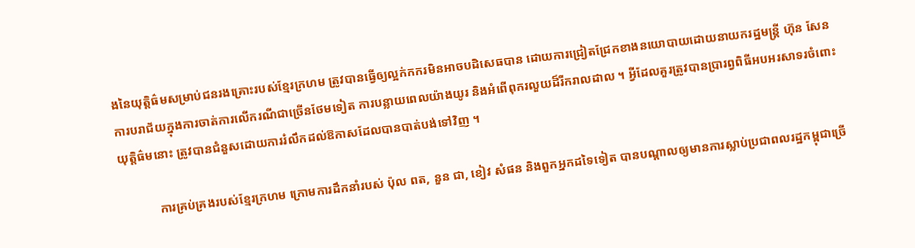ងនៃយុត្តិធ៌មសម្រាប់ជនរងគ្រោះរបស់ខ្មែរក្រហម ត្រូវបានធ្វើឲ្យល្អក់កករមិនអាចបដិសេធបាន ដោយការជ្រៀតជ្រែកខាងនយោបាយដោយនាយករដ្ឋមន្ត្រី ហ៊ុន សែន ការបរាជ័យក្នុងការចាត់ការលើករណីជាច្រើនថែមទៀត ការបន្លាយពេលយ៉ាងយូរ និងអំពើពុករលួយដ៏រីករាលដាល ។ អ្វីដែលគួរត្រូវបានប្រារព្វពិធីអបអរសាទរចំពោះយុត្តិធ៌មនោះ ត្រូវបានជំនួសដោយការរំលឹកដល់ឱកាសដែលបានបាត់បង់ទៅវិញ ។

            ការគ្រប់គ្រងរបស់ខ្មែរក្រហម ក្រោមការដឹកនាំរបស់ ប៉ុល ពត, នួន ជា, ខៀវ សំផន និងពួកអ្នកដទៃទៀត បានបណ្តាលឲ្យមានការស្លាប់ប្រជាពលរដ្ឋកម្ពុជាច្រើ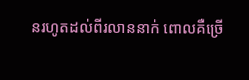នរហូតដល់ពីរលាននាក់ ពោលគឺច្រើ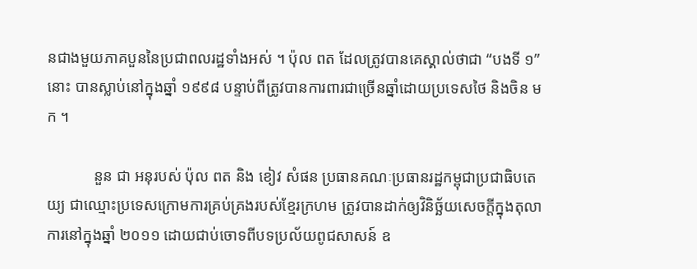នជាងមួយភាគបួននៃប្រជាពលរដ្ឋទាំងអស់ ។ ប៉ុល ពត ដែលត្រូវបានគេស្គាល់ថាជា “បងទី ១” នោះ បានស្លាប់នៅក្នុងឆ្នាំ ១៩៩៨ បន្ទាប់ពីត្រូវបានការពារជាច្រើនឆ្នាំដោយប្រទេសថៃ និងចិន មក ។

            នួន ជា អនុរបស់ ប៉ុល ពត និង ខៀវ សំផន ប្រធានគណៈប្រធានរដ្ឋកម្ពុជាប្រជាធិបតេយ្យ ជាឈ្មោះប្រទេសក្រោមការគ្រប់គ្រងរបស់ខ្មែរក្រហម ត្រូវបានដាក់ឲ្យវិនិច្ឆ័យសេចក្តីក្នុងតុលាការនៅក្នុងឆ្នាំ ២០១១ ដោយជាប់ចោទពីបទប្រល័យពូជសាសន៍ ឧ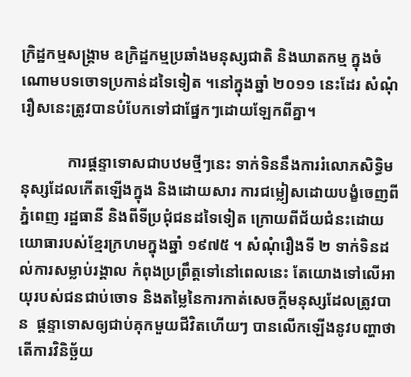ក្រិដ្ឋកម្មសង្គ្រាម ឧក្រិដ្ឋកម្មប្រឆាំងមនុស្សជាតិ និងឃាតកម្ម ក្នុងចំណោមបទចោទប្រកាន់ដទៃទៀត ។នៅក្នុងឆ្នាំ ២០១១ នេះដែរ សំណុំរឿសនេះត្រូវបានបំបែកទៅជាផ្នែកៗដោយឡែកពីគ្នា។

            ការផ្តន្ទាទោសជាបឋមថ្មីៗនេះ ទាក់ទិននឹងការរំលោភសិទិ្ធមនុស្សដែលកើតឡើងក្នុង និងដោយសារ ការជម្លៀសដោយបង្ខំចេញពីភ្នំពេញ រដ្ឋធានី និងពីទីប្រជុំជនដទៃទៀត ក្រោយពីជ័យជំនះដោយយោធារបស់ខ្មែរក្រហមក្នុងឆ្នាំ ១៩៧៥ ។ សំណុំរឿងទី ២ ទាក់ទិនដល់ការសម្លាប់រង្គាល កំពុងប្រព្រឹត្តទៅនៅពេលនេះ តែយោងទៅលើអាយុរបស់ជនជាប់ចោទ និងតម្លៃនៃការកាត់សេចក្តីមនុស្សដែលត្រូវបាន  ផ្តន្ទាទោសឲ្យជាប់គុកមួយជីវិតហើយៗ បានលើកឡើងនូវបញ្ហាថាតើការវិនិច្ឆ័យ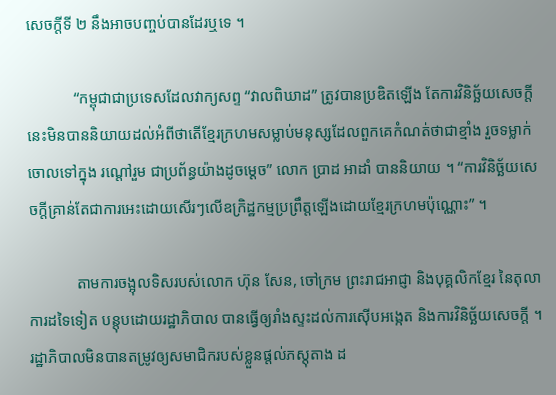សេចក្តីទី ២ នឹងអាចបញ្ចប់បានដែរឬទេ ។

            “កម្ពុជាជាប្រទេសដែលវាក្យសព្ទ “វាលពិឃាដ” ត្រូវបានប្រឌិតឡើង តែការវិនិច្ឆ័យសេចក្តីនេះមិនបាននិយាយដល់អំពីថាតើខ្មែរក្រហមសម្លាប់មនុស្សដែលពួកគេកំណត់ថាជាខ្មាំង រួចទម្លាក់ចោលទៅក្នុង រណ្តៅរួម ជាប្រព័ន្ធយ៉ាងដូចម្តេច” លោក ប្រាដ អាដាំ បាននិយាយ ។ “ការវិនិច្ឆ័យសេចក្តីគ្រាន់តែជាការអេះដោយសើរៗលើឧក្រិដ្ឋកម្មប្រព្រឹត្តឡើងដោយខ្មែរក្រហមប៉ុណ្ណោះ” ។

            តាមការចង្អុលទិសរបស់លោក ហ៊ុន សែន, ចៅក្រម ព្រះរាជអាជ្ញា និងបុគ្គលិកខ្មែរ នៃតុលាការដទៃទៀត បន្តុបដោយរដ្ឋាភិបាល បានធ្វើឲ្យរាំងស្ទះដល់ការស៊ើបអង្កេត និងការវិនិច្ឆ័យសេចក្តី ។ រដ្ឋាភិបាលមិនបានតម្រូវឲ្យសមាជិករបស់ខ្លួនផ្តល់ភស្តុតាង ដ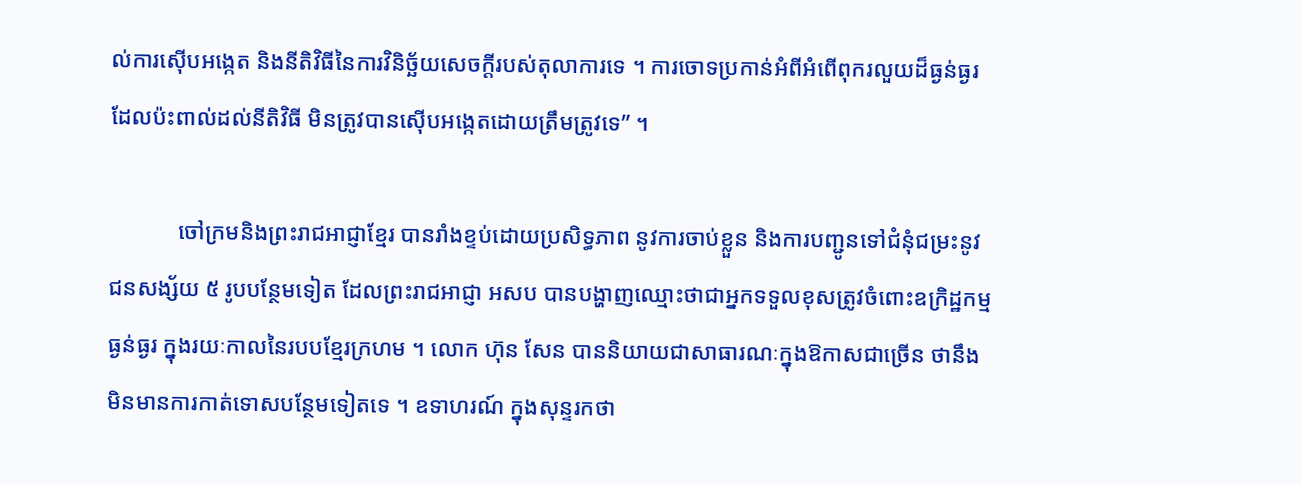ល់ការស៊ើបអង្កេត និងនីតិវិធីនៃការវិនិច្ឆ័យសេចក្តីរបស់តុលាការទេ ។ ការចោទប្រកាន់អំពីអំពើពុករលួយដ៏ធ្ងន់ធ្ងរដែលប៉ះពាល់ដល់នីតិវិធី មិនត្រូវបានស៊ើបអង្កេតដោយត្រឹមត្រូវទេ” ។

            ចៅក្រមនិងព្រះរាជអាជ្ញាខ្មែរ បានរាំងខ្ទប់ដោយប្រសិទ្ធភាព នូវការចាប់ខ្លួន និងការបញ្ជូនទៅជំនុំជម្រះនូវជនសង្ស័យ ៥ រូបបន្ថែមទៀត ដែលព្រះរាជអាជ្ញា អសប បានបង្ហាញឈ្មោះថាជាអ្នកទទួលខុសត្រូវចំពោះឧក្រិដ្ឋកម្មធ្ងន់ធ្ងរ ក្នុងរយៈកាលនៃរបបខ្មែរក្រហម ។ លោក ហ៊ុន សែន បាននិយាយជាសាធារណៈក្នុងឱកាសជាច្រើន ថានឹងមិនមានការកាត់ទោសបន្ថែមទៀតទេ ។ ឧទាហរណ៍ ក្នុងសុន្ទរកថា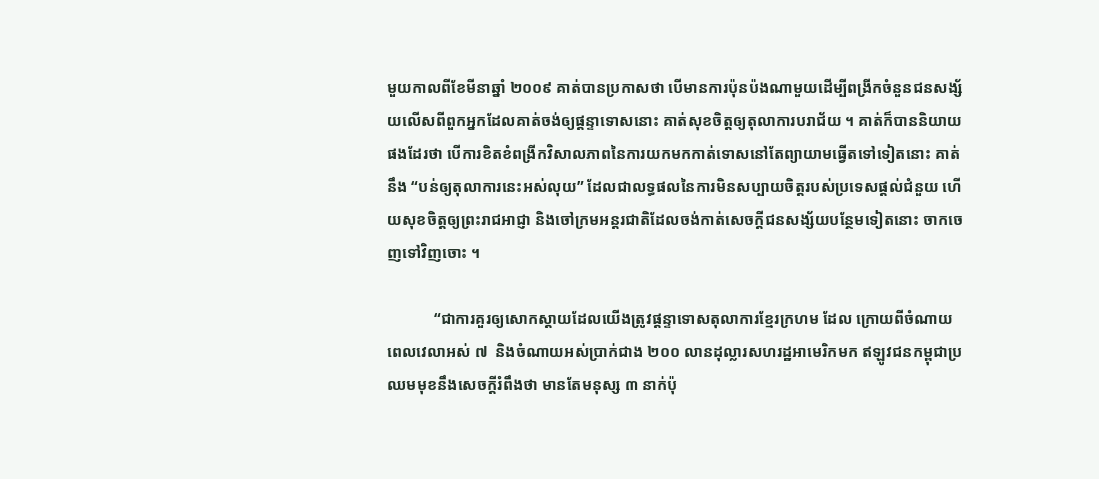មួយកាលពីខែមីនាឆ្នាំ ២០០៩ គាត់បានប្រកាសថា បើមានការប៉ុនប៉ងណាមួយដើម្បីពង្រីកចំនួនជនសង្ស័យលើសពីពួកអ្នកដែលគាត់ចង់ឲ្យផ្តន្ទាទោសនោះ គាត់សុខចិត្តឲ្យតុលាការបរាជ័យ ។ គាត់ក៏បាននិយាយផងដែរថា បើការខិតខំពង្រីកវិសាលភាពនៃការយកមកកាត់ទោសនៅតែព្យាយាមធ្វើតទៅទៀតនោះ គាត់នឹង “បន់ឲ្យតុលាការនេះអស់លុយ” ដែលជាលទ្ធផលនៃការមិនសប្បាយចិត្តរបស់ប្រទេសផ្តល់ជំនួយ ហើយសុខចិត្តឲ្យព្រះរាជអាជ្ញា និងចៅក្រមអន្តរជាតិដែលចង់កាត់សេចក្តីជនសង្ស័យបន្ថែមទៀតនោះ ចាកចេញទៅវិញចោះ ។

            “ជាការគួរឲ្យសោកស្តាយដែលយើងត្រូវផ្តន្ទាទោសតុលាការខ្មែរក្រហម ដែល ក្រោយពីចំណាយពេលវេលាអស់ ៧  និងចំណាយអស់ប្រាក់ជាង ២០០ លានដុល្លារសហរដ្ឋអាមេរិកមក ឥឡូវជនកម្ពុជាប្រឈមមុខនឹងសេចក្តីរំពឹងថា មានតែមនុស្ស ៣ នាក់ប៉ុ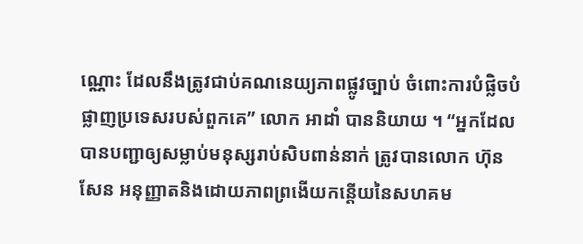ណ្ណោះ ដែលនឹងត្រូវជាប់គណនេយ្យភាពផ្លូវច្បាប់ ចំពោះការបំផ្លិចបំផ្លាញប្រទេសរបស់ពួកគេ” លោក អាដាំ បាននិយាយ ។ “អ្នកដែលបានបញ្ជាឲ្យសម្លាប់មនុស្សរាប់សិបពាន់នាក់ ត្រូវបានលោក ហ៊ុន សែន អនុញ្ញាតនិងដោយភាពព្រងើយកន្តើយនៃសហគម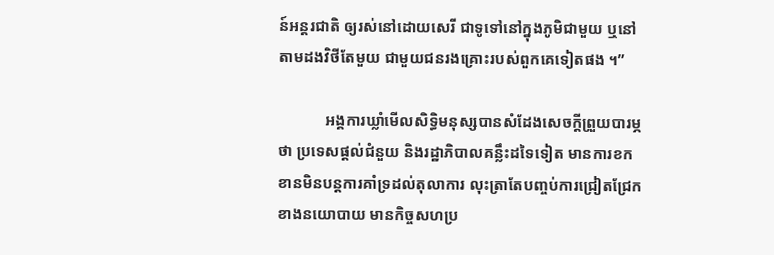ន៍អន្តរជាតិ ឲ្យរស់នៅដោយសេរី ជាទូទៅនៅក្នុងភូមិជាមួយ ឬនៅតាមដងវិថីតែមួយ ជាមួយជនរងគ្រោះរបស់ពួកគេទៀតផង ។”

            អង្គការឃ្លាំមើលសិទិ្ធមនុស្សបានសំដែងសេចក្តីព្រួយបារម្ភថា ប្រទេសផ្តល់ជំនួយ និងរដ្ឋាភិបាលគន្លឹះដទៃទៀត មានការខកខានមិនបន្តការគាំទ្រដល់តុលាការ លុះត្រាតែបញ្ចប់ការជ្រៀតជ្រែកខាងនយោបាយ មានកិច្ចសហប្រ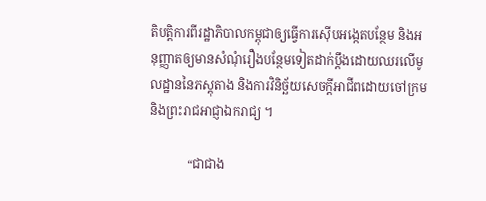តិបត្តិការពីរដ្ឋាភិបាលកម្ពុជាឲ្យធ្វើការស៊ើបអង្កេតបន្ថែម និងអនុញ្ញាតឲ្យមានសំណុំរឿងបន្ថែមទៀតដាក់ប្តឹងដោយឈរលើមូលដ្ឋាននៃភស្តុតាង និងការវិនិច្ឆ័យសេចក្តីអាជីពដោយចៅក្រម និងព្រះរាជអាជ្ញាឯករាជ្យ ។

            “ជាជាង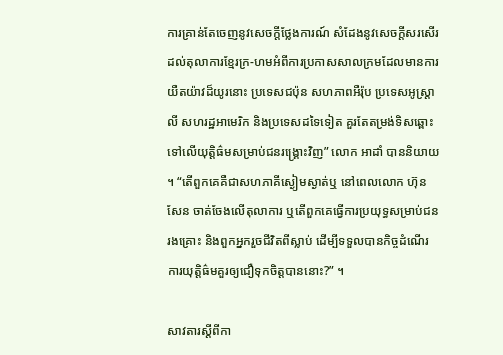ការគ្រាន់តែចេញនូវសេចក្តីថ្លែងការណ៍ សំដែងនូវសេចក្តីសរសើរដល់តុលាការខ្មែរក្រ-ហមអំពីការប្រកាសសាលក្រមដែលមានការយឺតយ៉ាវដ៏យូរនោះ ប្រទេសជប៉ុន សហភាពអឺរ៉ុប ប្រទេសអូស្ត្រាលី សហរដ្ឋអាមេរិក និងប្រទេសដទៃទៀត គួរតែតម្រង់ទិសឆ្ពោះទៅលើយុត្តិធ៌មសម្រាប់ជនរង្គ្រោះវិញ” លោក អាដាំ បាននិយាយ ។ “តើពួកគេគឺជាសហភាគីស្ងៀមស្ងាត់ឬ នៅពេលលោក ហ៊ុន សែន ចាត់ចែងលើតុលាការ ឬតើពួកគេធ្វើការប្រយុទ្ធសម្រាប់ជនរងគ្រោះ និងពួកអ្នករួចជីវិតពីស្លាប់ ដើម្បីទទួលបានកិច្ចដំណើរការយុត្តិធ៌មគួរឲ្យជឿទុកចិត្តបាននោះ?” ។

សាវតារស្តីពីកា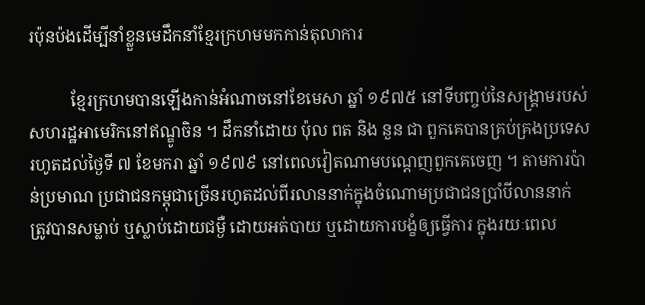រប៉ុនប៉ងដើម្បីនាំខ្លួនមេដឹកនាំខ្មែរក្រហមមកកាន់តុលាការ

          ខ្មែរក្រហមបានឡើងកាន់អំណាចនៅខែមេសា ឆ្នាំ ១៩៧៥ នៅទីបញ្ចប់នៃសង្គ្រាមរបស់សហរដ្ឋអាមេរិកនៅឥណ្ឌូចិន ។ ដឹកនាំដោយ ប៉ុល ពត និង នួន ជា ពួកគេបានគ្រប់គ្រងប្រទេសរហូតដល់ថ្ងៃទី ៧ ខែមករា ឆ្នាំ ១៩៧៩ នៅពេលវៀតណាមបណ្តេញពួកគេចេញ ។ តាមការប៉ាន់ប្រមាណ ប្រជាជនកម្ពុជាច្រើនរហូតដល់ពីរលាននាក់ក្នុងចំណោមប្រជាជនប្រាំបីលាននាក់ ត្រូវបានសម្លាប់ ឬស្លាប់ដោយជម្ងឺ ដោយអត់បាយ ឬដោយការបង្ខំឲ្យធ្វើការ ក្នុងរយៈពេល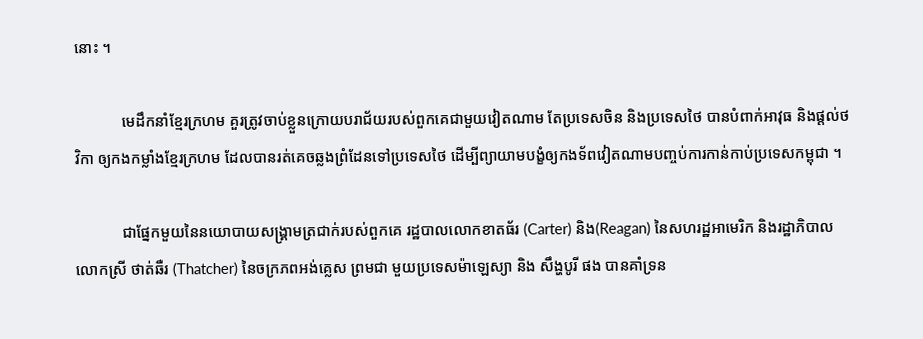នោះ ។

            មេដឹកនាំខ្មែរក្រហម គួរត្រូវចាប់ខ្លួនក្រោយបរាជ័យរបស់ពួកគេជាមួយវៀតណាម តែប្រទេសចិន និងប្រទេសថៃ បានបំពាក់អាវុធ និងផ្តល់ថវិកា ឲ្យកងកម្លាំងខ្មែរក្រហម ដែលបានរត់គេចឆ្លងព្រំដែនទៅប្រទេសថៃ ដើម្បីព្យាយាមបង្ខំឲ្យកងទ័ពវៀតណាមបញ្ចប់ការកាន់កាប់ប្រទេសកម្ពុជា ។

            ជាផ្នែកមួយនៃនយោបាយសង្គ្រាមត្រជាក់របស់ពួកគេ រដ្ឋបាលលោកខាតធ័រ (Carter) និង(Reagan) នៃសហរដ្ឋអាមេរិក និងរដ្ឋាភិបាលលោកស្រី ថាត់ឆឺរ (Thatcher) នៃចក្រភពអង់គ្លេស ព្រមជា មួយប្រទេសម៉ាឡេស្យា និង សឹង្ហបូរី ផង បានគាំទ្រន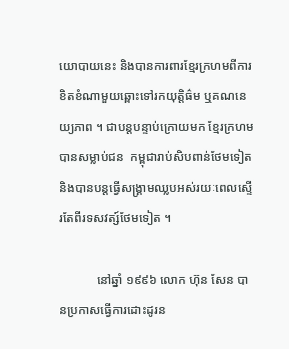យោបាយនេះ និងបានការពារខ្មែរក្រហមពីការខិតខំណាមួយឆ្ពោះទៅរកយុត្តិធ៌ម ឬគណនេយ្យភាព ។ ជាបន្តបន្ទាប់ក្រោយមក ខ្មែរក្រហមបានសម្លាប់ជន  កម្ពុជារាប់សិបពាន់ថែមទៀត និងបានបន្តធ្វើសង្គ្រាមឈ្លបអស់រយៈពេលស្ទើរតែពីរទសវត្ស៍ថែមទៀត ។

            នៅឆ្នាំ ១៩៩៦ លោក ហ៊ុន សែន បានប្រកាសធ្វើការដោះដូរន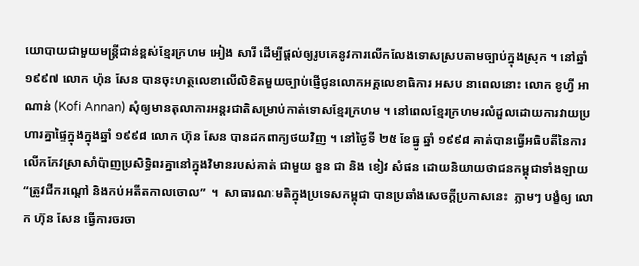យោបាយជាមួយមន្ត្រីជាន់ខ្ពស់ខ្មែរក្រហម អៀង សារី ដើម្បីផ្តល់ឲ្យរូបគេនូវការលើកលែងទោសស្របតាមច្បាប់ក្នុងស្រុក ។ នៅឆ្នាំ ១៩៩៧ លោក ហ៉ុន សែន បានចុះហត្ថលេខាលើលិខិតមួយច្បាប់ផ្ញើជូនលោកអគ្គលេខាធិការ អសប នាពេលនោះ លោក ខូហ្វី អាណាន់ (Kofi Annan) សុំឲ្យមានតុលាការអន្តរជាតិសម្រាប់កាត់ទោសខ្មែរក្រហម ។ នៅពេលខ្មែរក្រហមរលំដួលដោយការវាយប្រហារគ្នាផ្ទៃក្នុងក្នុងឆ្នាំ ១៩៩៨ លោក ហ៊ុន សែន បានដកពាក្យថយវិញ ។ នៅថ្ងៃទី ២៥ ខែធ្នូ ឆ្នាំ ១៩៩៨ គាត់បានធ្វើអធិបតីនៃការលើកកែវស្រាសាំប៉ាញប្រសិទិ្ធពរគ្នានៅក្នុងវិមានរបស់គាត់ ជាមួយ នួន ជា និង ខៀវ សំផន ដោយនិយាយថាជនកម្ពុជាទាំងឡាយ “ត្រូវជីករណ្តៅ និងកប់អតីតកាលចោល”  ។  សាធារណៈមតិក្នុងប្រទេសកម្ពុជា បានប្រឆាំងសេចក្តីប្រកាសនេះ  ភ្លាមៗ បង្ខំឲ្យ លោក ហ៊ុន សែន ធ្វើការចរចា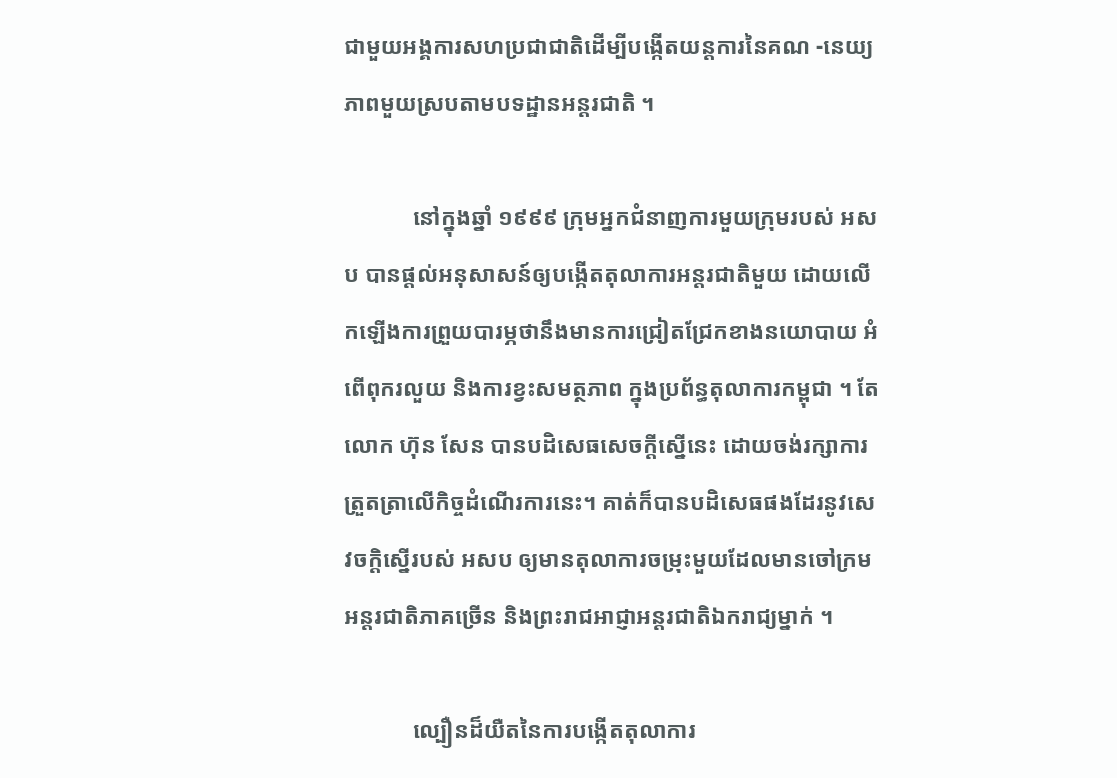ជាមួយអង្គការសហប្រជាជាតិដើម្បីបង្កើតយន្តការនៃគណ -នេយ្យភាពមួយស្របតាមបទដ្ឋានអន្តរជាតិ ។

            នៅក្នុងឆ្នាំ ១៩៩៩ ក្រុមអ្នកជំនាញការមួយក្រុមរបស់ អសប បានផ្តល់អនុសាសន៍ឲ្យបង្កើតតុលាការអន្តរជាតិមួយ ដោយលើកឡើងការព្រួយបារម្ភថានឹងមានការជ្រៀតជ្រែកខាងនយោបាយ អំពើពុករលួយ និងការខ្វះសមត្ថភាព ក្នុងប្រព័ន្ធតុលាការកម្ពុជា ។ តែ លោក ហ៊ុន សែន បានបដិសេធសេចក្តីស្នើនេះ ដោយចង់រក្សាការត្រួតត្រាលើកិច្ចដំណើរការនេះ។ គាត់ក៏បានបដិសេធផងដែរនូវសេវចក្តិស្នើរបស់ អសប ឲ្យមានតុលាការចម្រុះមួយដែលមានចៅក្រមអន្តរជាតិភាគច្រើន និងព្រះរាជអាជ្ញាអន្តរជាតិឯករាជ្យម្នាក់ ។

            ល្បឿនដ៏យឺតនៃការបង្កើតតុលាការ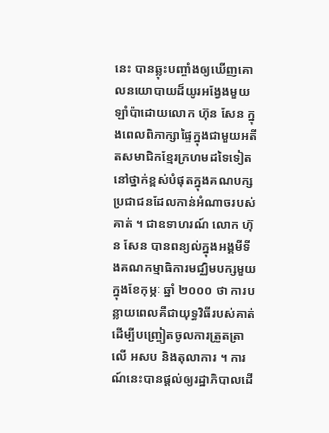នេះ បានឆ្លុះបញ្ចាំងឲ្យឃើញគោលនយោបាយដ៏យូរអង្វែងមួយឡាំប៉ាដោយលោក ហ៊ុន សែន ក្នុងពេលពិភាក្សាផ្ទៃក្នុងជាមួយអតីតសមាជិកខ្មែរក្រហមដទៃទៀត នៅថ្នាក់ខ្ពស់បំផុតក្នុងគណបក្សប្រជាជនដែលកាន់អំណាចរបស់គាត់ ។ ជាឧទាហរណ៍ លោក ហ៊ុន សែន បានពន្យល់ក្នុងអង្គមីទីងគណកម្មាធិការមជ្ឈិមបក្សមួយ ក្នុងខែកុម្ភៈ ឆ្នាំ ២០០០ ថា ការបន្លាយពេលគឺជាយុទ្ធវិធីរបស់គាត់ ដើម្បីបញ្ច្រៀតចូលការត្រួតត្រាលើ អសប និងតុលាការ ។ ការណ៍នេះបានផ្តល់ឲ្យរដ្ឋាភិបាលដើ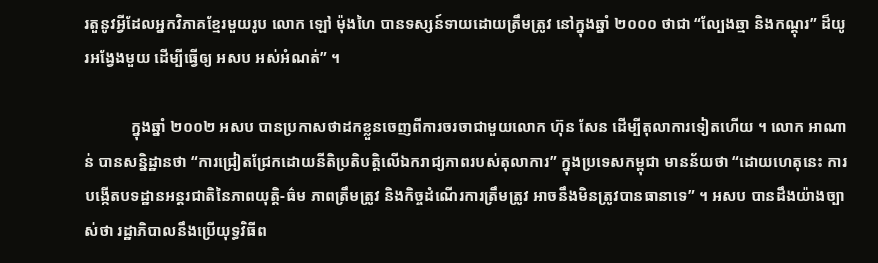រតួនូវអ្វីដែលអ្នកវិភាគខ្មែរមួយរូប លោក ឡៅ ម៉ុងហៃ បានទស្សន៍ទាយដោយត្រឹមត្រូវ នៅក្នុងឆ្នាំ ២០០០ ថាជា “ល្បែងឆ្មា និងកណ្តុរ” ដ៏យូរអង្វែងមួយ ដើម្បីធ្វើឲ្យ អសប អស់អំណត់” ។

            ក្នុងឆ្នាំ ២០០២ អសប បានប្រកាសថាដកខ្លួនចេញពីការចរចាជាមួយលោក ហ៊ុន សែន ដើម្បីតុលាការទៀតហើយ ។ លោក អាណាន់ បានសន្និដ្ឋានថា “ការជ្រៀតជ្រែកដោយនីតិប្រតិបត្តិលើឯករាជ្យភាពរបស់តុលាការ” ក្នុងប្រទេសកម្ពុជា មានន័យថា “ដោយហេតុនេះ ការបង្កើតបទដ្ឋានអន្តរជាតិនៃភាពយុត្តិ-ធ៌ម ភាពត្រឹមត្រូវ និងកិច្ចដំណើរការត្រឹមត្រូវ អាចនឹងមិនត្រូវបានធានាទេ” ។ អសប បានដឹងយ៉ាងច្បាស់ថា រដ្ឋាភិបាលនឹងប្រើយុទ្ធវិធីព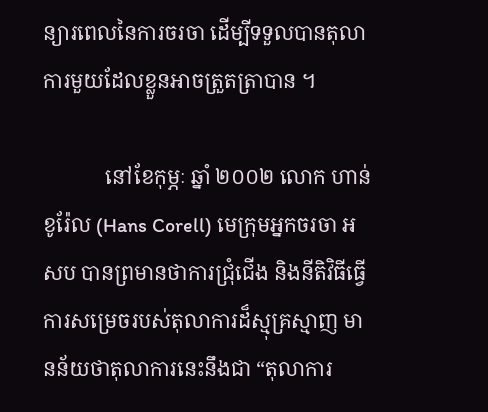ន្យារពេលនៃការចរចា ដើម្បីទទួលបានតុលាការមួយដែលខ្លួនអាចត្រួតត្រាបាន ។

            នៅខែកុម្ភៈ ឆ្នាំ ២០០២ លោក ហាន់ ខូរ៉ែល (Hans Corell) មេក្រុមអ្នកចរចា អសប បានព្រមានថាការជ្រុំជើង និងនីតិវិធីធ្វើការសម្រេចរបស់តុលាការដ៏ស្មុគ្រស្មាញ មានន័យថាតុលាការនេះនឹងជា “តុលាការ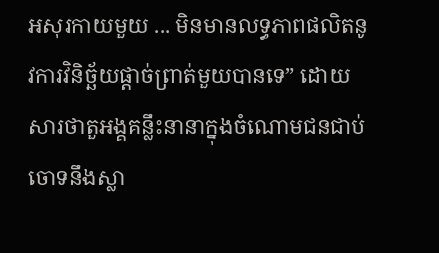អសុរកាយមួយ ... មិនមានលទ្ធភាពផលិតនូវការវិនិច្ឆ័យផ្តាច់ព្រាត់មួយបានទេ” ដោយសារថាតួអង្គគន្លឹះនានាក្នុងចំណោមជនជាប់ចោទនឹងស្លា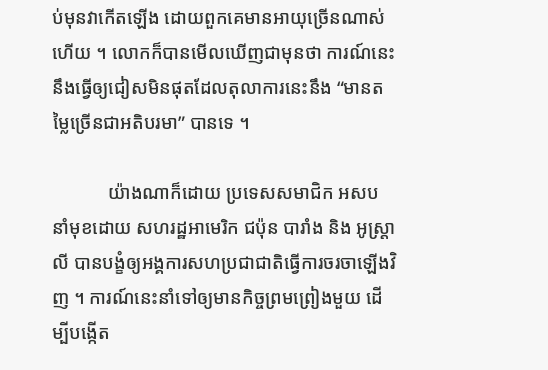ប់មុនវាកើតឡើង ដោយពួកគេមានអាយុច្រើនណាស់ហើយ ។ លោកក៏បានមើលឃើញជាមុនថា ការណ៍នេះនឹងធ្វើឲ្យជៀសមិនផុតដែលតុលាការនេះនឹង “មានតម្លៃច្រើនជាអតិបរមា” បានទេ ។

            យ៉ាងណាក៏ដោយ ប្រទេសសមាជិក អសប នាំមុខដោយ សហរដ្ឋអាមេរិក ជប៉ុន បារាំង និង អូស្ត្រាលី បានបង្ខំឲ្យអង្គការសហប្រជាជាតិធ្វើការចរចាឡើងវិញ ។ ការណ៍នេះនាំទៅឲ្យមានកិច្ចព្រមព្រៀងមួយ ដើម្បីបង្កើត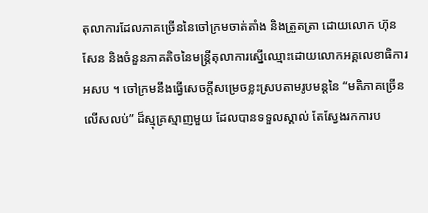តុលាការដែលភាគច្រើននៃចៅក្រមចាត់តាំង និងត្រួតត្រា ដោយលោក ហ៊ុន សែន និងចំនួនភាគតិចនៃមន្រ្តីតុលាការស្នើឈ្មោះដោយលោកអគ្គលេខាធិការ អសប ។ ចៅក្រមនឹងធ្វើសេចក្តីសម្រេចខ្លះស្របតាមរូបមន្តនៃ “មតិភាគច្រើនលើសលប់” ដ៏ស្មុគ្រស្មាញមួយ ដែលបានទទួលស្គាល់ តែស្វែងរកការប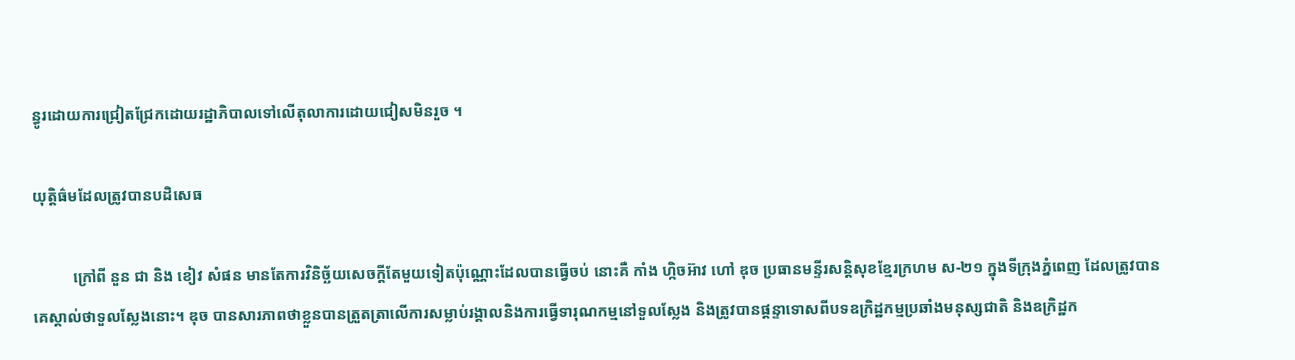ន្ធូរដោយការជ្រៀតជ្រែកដោយរដ្ឋាភិបាលទៅលើតុលាការដោយជៀសមិនរួច ។

យុត្តិធ៌មដែលត្រូវបានបដិសេធ

          ក្រៅពី នួន ជា និង ខៀវ សំផន មានតែការវិនិច្ឆ័យសេចក្តីតែមួយទៀតប៉ុណ្ណោះដែលបានធ្វើចប់ នោះគឺ កាំង ហ្កិចអ៊ាវ ហៅ ឌុច ប្រធានមន្ទីរសន្តិសុខខ្មែរក្រហម ស-២១ ក្នុងទីក្រុងភ្នំពេញ ដែលត្រូវបានគេស្គាល់ថាទួលស្លែងនោះ។ ឌុច បានសារភាពថាខ្លួនបានត្រួតត្រាលើការសម្លាប់រង្គាលនិងការធ្វើទារុណកម្មនៅទួលស្លែង និងត្រូវបានផ្តន្ទាទោសពីបទឧក្រិដ្ឋកម្មប្រឆាំងមនុស្សជាតិ និងឧក្រិដ្ឋក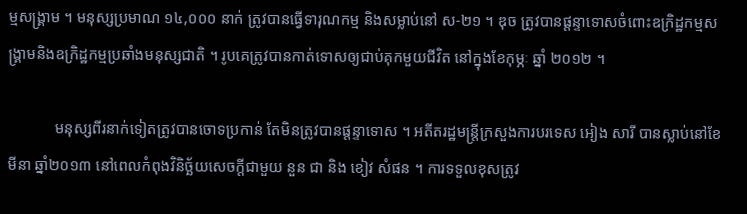ម្មសង្គ្រាម ។ មនុស្សប្រមាណ ១៤,០០០ នាក់ ត្រូវបានធ្វើទារុណកម្ម និងសម្លាប់នៅ ស-២១ ។ ឌុច ត្រូវបានផ្តន្ទាទោសចំពោះឧក្រិដ្ឋកម្មសង្គ្រាមនិងឧក្រិដ្ឋកម្មប្រឆាំងមនុស្សជាតិ ។ រូបគេត្រូវបានកាត់ទោសឲ្យជាប់គុកមួយជីវិត នៅក្នុងខែកុម្ភៈ ឆ្នាំ ២០១២ ។

            មនុស្សពីរនាក់ទៀតត្រូវបានចោទប្រកាន់ តែមិនត្រូវបានផ្តន្ទាទោស ។ អតីតរដ្ឋមន្ត្រីក្រសួងការបរទេស អៀង សារី បានស្លាប់នៅខែមីនា ឆ្នាំ២០១៣ នៅពេលកំពុងវិនិច្ឆ័យសេចក្តីជាមួយ នួន ជា និង ខៀវ សំផន ។ ការទទួលខុសត្រូវ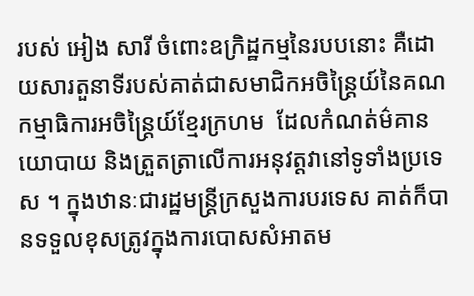របស់ អៀង សារី ចំពោះឧក្រិដ្ឋកម្មនៃរបបនោះ គឺដោយសារតួនាទីរបស់គាត់ជាសមាជិកអចិន្ត្រៃយ៍នៃគណកម្មាធិការអចិន្ត្រៃយ៍ខ្មែរក្រហម  ដែលកំណត់ម៌គានយោបាយ និងត្រួតត្រាលើការអនុវត្តវានៅទូទាំងប្រទេស ។ ក្នុងឋានៈជារដ្ឋមន្ត្រីក្រសួងការបរទេស គាត់ក៏បានទទួលខុសត្រូវក្នុងការបោសសំអាតម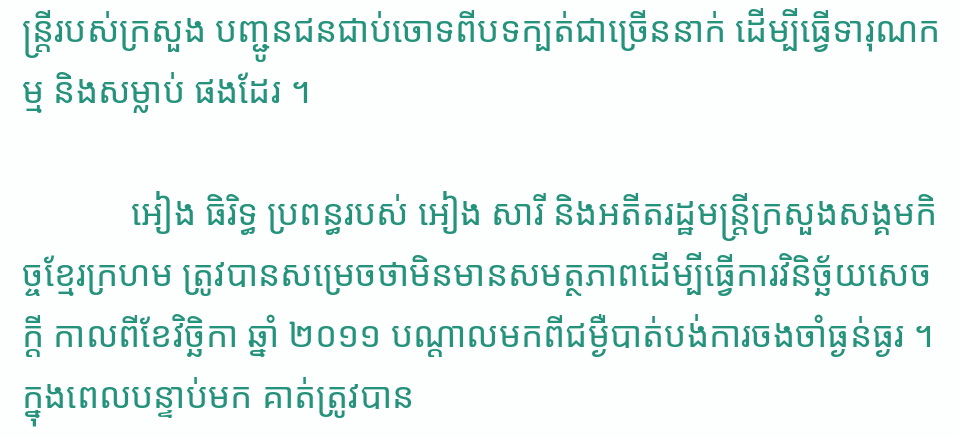ន្ត្រីរបស់ក្រសួង បញ្ជូនជនជាប់ចោទពីបទក្បត់ជាច្រើននាក់ ដើម្បីធ្វើទារុណកម្ម និងសម្លាប់ ផងដែរ ។

            អៀង ធិរិទ្ធ ប្រពន្ធរបស់ អៀង សារី និងអតីតរដ្ឋមន្ត្រីក្រសួងសង្គមកិច្ចខ្មែរក្រហម ត្រូវបានសម្រេចថាមិនមានសមត្ថភាពដើម្បីធ្វើការវិនិច្ឆ័យសេចក្តី កាលពីខែវិច្ឆិកា ឆ្នាំ ២០១១ បណ្តាលមកពីជម្ងឺបាត់បង់ការចងចាំធ្ងន់ធ្ងរ ។ ក្នុងពេលបន្ទាប់មក គាត់ត្រូវបាន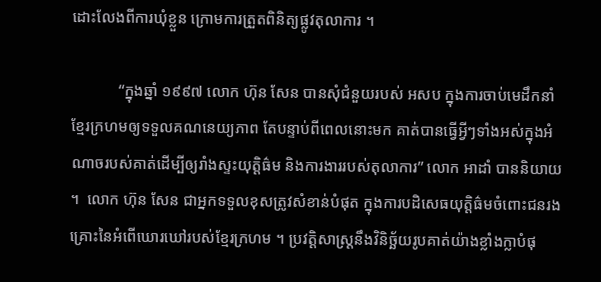ដោះលែងពីការឃុំខ្លួន ក្រោមការត្រួតពិនិត្យផ្លូវតុលាការ ។

            “ក្នុងឆ្នាំ ១៩៩៧ លោក ហ៊ុន សែន បានសុំជំនួយរបស់ អសប ក្នុងការចាប់មេដឹកនាំខ្មែរក្រហមឲ្យទទួលគណនេយ្យភាព តែបន្ទាប់ពីពេលនោះមក គាត់បានធ្វើអ្វីៗទាំងអស់ក្នុងអំណាចរបស់គាត់ដើម្បីឲ្យរាំងស្ទះយុត្តិធ៌ម និងការងាររបស់តុលាការ” លោក អាដាំ បាននិយាយ ។  លោក ហ៊ុន សែន ជាអ្នកទទួលខុសត្រូវសំខាន់បំផុត ក្នុងការបដិសេធយុត្តិធ៌មចំពោះជនរងគ្រោះនៃអំពើឃោរឃៅរបស់ខ្មែរក្រហម ។ ប្រវត្តិសាស្ត្រនឹងវិនិច្ឆ័យរូបគាត់យ៉ាងខ្លាំងក្លាបំផុ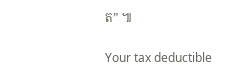ត” ៕

Your tax deductible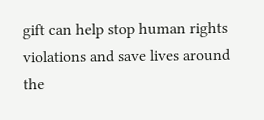gift can help stop human rights violations and save lives around the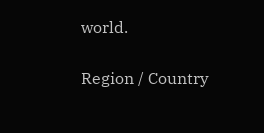world.

Region / Country